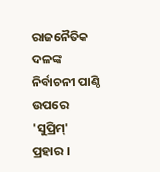ରାଜନୈତିକ ଦଳଙ୍କ ନିର୍ବାଚନୀ ପାଣ୍ଠି ଉପରେ 'ସୁପ୍ରିମ୍' ପ୍ରହାର ।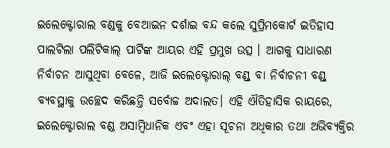ଇଲେକ୍ଟୋରାଲ ବଣ୍ଡକୁ ବେଆଇନ ଦର୍ଶାଇ ବନ୍ଦ କଲେ ସୁପ୍ରିମକୋର୍ଟ ଇତିହାସ ପାଲଟିଲା ପଲିଟିକାଲ୍ ପାର୍ଟିଙ୍କ ଆୟର ଏହି ପ୍ରମୁଖ ଉତ୍ସ । ଆଗକୁ ସାଧାରଣ ନିର୍ବାଚନ ଆସୁଥିବା ବେଳେ, ଆଜି ଇଲେକ୍ଟୋରାଲ୍ ବଣ୍ଡ୍ ବା ନିର୍ବାଚନୀ ବଣ୍ଡ୍ ବ୍ୟବସ୍ଥାକୁ ଉଚ୍ଛେଦ କରିଛନ୍ତି ସର୍ବୋଚ୍ଚ ଅଦାଲତ। ଏହି ଐତିହାସିକ ରାୟରେ, ଇଲେକ୍ଟୋରାଲ ବଣ୍ଡ ଅସାମ୍ବିଧାନିକ ଏବଂ ଏହା ସୂଚନା ଅଧିକାର ତଥା ଅଭିବ୍ୟକ୍ତିର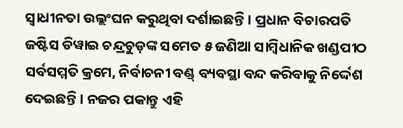ସ୍ୱାଧୀନତା ଉଲ୍ଲଂଘନ କରୁଥିବା ଦର୍ଶାଇଛନ୍ତି। ପ୍ରଧାନ ବିଚାରପତି ଜଷ୍ଟିସ ଡିୱାଇ ଚନ୍ଦ୍ରଚୁଡ଼ଙ୍କ ସମେତ ୫ ଜଣିଆ ସାମ୍ବିଧାନିକ ଖଣ୍ଡପୀଠ ସର୍ବସମ୍ମତି କ୍ରମେ, ନିର୍ବାଚନୀ ବଣ୍ଡ୍ ବ୍ୟବସ୍ଥା ବନ୍ଦ କରିବାକୁ ନିର୍ଦ୍ଦେଶ ଦେଇଛନ୍ତି। ନଜର ପକାନ୍ତୁ ଏହି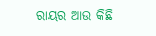ରାୟର ଆଉ କିଛି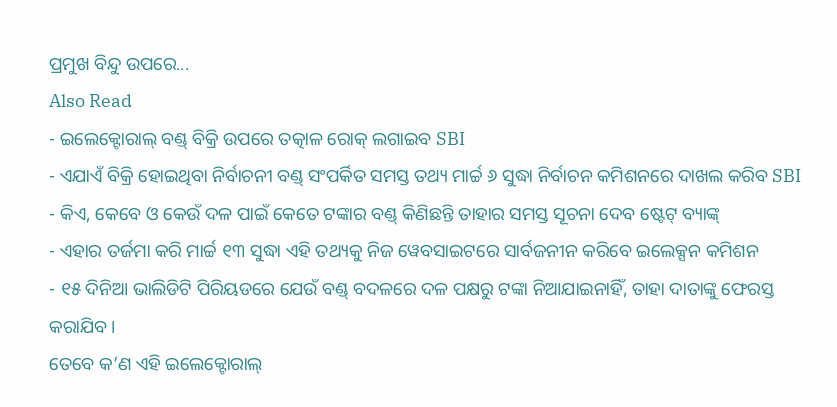ପ୍ରମୁଖ ବିନ୍ଦୁ ଉପରେ...
Also Read
- ଇଲେକ୍ଟୋରାଲ୍ ବଣ୍ଡ୍ ବିକ୍ରି ଉପରେ ତତ୍କାଳ ରୋକ୍ ଲଗାଇବ SBI
- ଏଯାଏଁ ବିକ୍ରି ହୋଇଥିବା ନିର୍ବାଚନୀ ବଣ୍ଡ୍ ସଂପର୍କିତ ସମସ୍ତ ତଥ୍ୟ ମାର୍ଚ୍ଚ ୬ ସୁଦ୍ଧା ନିର୍ବାଚନ କମିଶନରେ ଦାଖଲ କରିବ SBI
- କିଏ, କେବେ ଓ କେଉଁ ଦଳ ପାଇଁ କେତେ ଟଙ୍କାର ବଣ୍ଡ୍ କିଣିଛନ୍ତି ତାହାର ସମସ୍ତ ସୂଚନା ଦେବ ଷ୍ଟେଟ୍ ବ୍ୟାଙ୍କ୍
- ଏହାର ତର୍ଜମା କରି ମାର୍ଚ୍ଚ ୧୩ ସୁଦ୍ଧା ଏହି ତଥ୍ୟକୁ ନିଜ ୱେବସାଇଟରେ ସାର୍ବଜନୀନ କରିବେ ଇଲେକ୍ସନ କମିଶନ
- ୧୫ ଦିନିଆ ଭାଲିଡିଟି ପିରିୟଡରେ ଯେଉଁ ବଣ୍ଡ୍ ବଦଳରେ ଦଳ ପକ୍ଷରୁ ଟଙ୍କା ନିଆଯାଇନାହିଁ, ତାହା ଦାତାଙ୍କୁ ଫେରସ୍ତ କରାଯିବ।
ତେବେ କ’ଣ ଏହି ଇଲେକ୍ଟୋରାଲ୍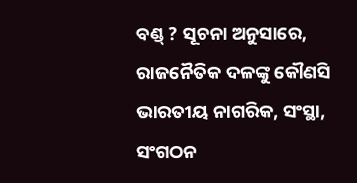ବଣ୍ଡ୍ ? ସୂଚନା ଅନୁସାରେ, ରାଜନୈତିକ ଦଳଙ୍କୁ କୌଣସି ଭାରତୀୟ ନାଗରିକ, ସଂସ୍ଥା, ସଂଗଠନ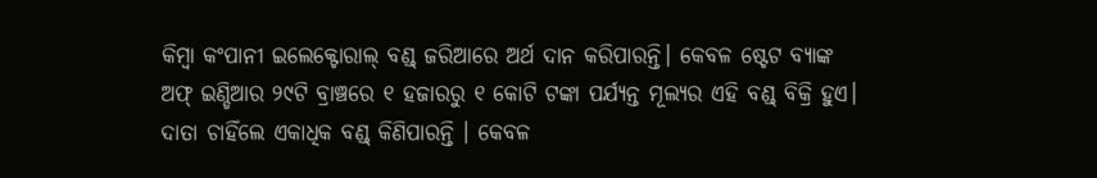କିମ୍ବା କଂପାନୀ ଇଲେକ୍ଟୋରାଲ୍ ବଣ୍ଡ୍ ଜରିଆରେ ଅର୍ଥ ଦାନ କରିପାରନ୍ତି। କେବଳ ଷ୍ଟେଟ ବ୍ୟାଙ୍କ ଅଫ୍ ଇଣ୍ଡିଆର ୨୯ଟି ବ୍ରାଞ୍ଚରେ ୧ ହଜାରରୁ ୧ କୋଟି ଟଙ୍କା ପର୍ଯ୍ୟନ୍ତ ମୂଲ୍ୟର ଏହି ବଣ୍ଡ୍ ବିକ୍ରି ହୁଏ। ଦାତା ଚାହିଁଲେ ଏକାଧିକ ବଣ୍ଡ୍ କିଣିପାରନ୍ତି । କେବଳ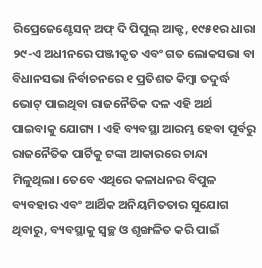ରିପ୍ରେଜେଣ୍ଟେସନ୍ ଅଫ୍ ଦି ପିପୁଲ୍ ଆକ୍ଟ, ୧୯୫୧ର ଧାରା ୨୯-ଏ ଅଧୀନରେ ପଞ୍ଜୀକୃତ ଏବଂ ଗତ ଲୋକସଭା ବା ବିଧାନସଭା ନିର୍ବାଚନରେ ୧ ପ୍ରତିଶତ କିମ୍ବା ତଦୁର୍ଦ୍ଧ ଭୋଟ୍ ପାଇଥିବା ରାଜନୈତିକ ଦଳ ଏହି ଅର୍ଥ ପାଇବାକୁ ଯୋଗ୍ୟ । ଏହି ବ୍ୟବସ୍ଥା ଆରମ୍ଭ ହେବା ପୂର୍ବରୁ ରାଜନୈତିକ ପାର୍ଟିକୁ ଟଙ୍କା ଆକାରରେ ଚାନ୍ଦା ମିଳୁଥିଲା। ତେବେ ଏଥିରେ କଳାଧନର ବିପୁଳ ବ୍ୟବହାର ଏବଂ ଆର୍ଥିକ ଅନିୟମିତତାର ସୁଯୋଗ ଥିବାରୁ, ବ୍ୟବସ୍ଥାକୁ ସ୍ୱଚ୍ଛ ଓ ଶୃଙ୍ଖଳିତ କରି ପାଇଁ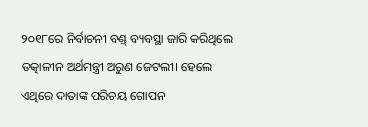୨୦୧୮ରେ ନିର୍ବାଚନୀ ବଣ୍ଡ୍ ବ୍ୟବସ୍ଥା ଜାରି କରିଥିଲେ ତତ୍କାଳୀନ ଅର୍ଥମନ୍ତ୍ରୀ ଅରୁଣ ଜେଟଲୀ। ହେଲେ ଏଥିରେ ଦାତାଙ୍କ ପରିଚୟ ଗୋପନ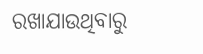ରଖାଯାଉଥିବାରୁ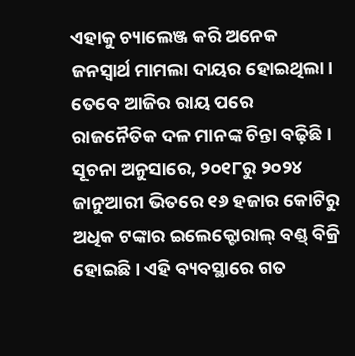ଏହାକୁ ଚ୍ୟାଲେଞ୍ଜ କରି ଅନେକ ଜନସ୍ୱାର୍ଥ ମାମଲା ଦାୟର ହୋଇଥିଲା। ତେବେ ଆଜିର ରାୟ ପରେ ରାଜନୈତିକ ଦଳ ମାନଙ୍କ ଚିନ୍ତା ବଢ଼ିଛି ।
ସୂଚନା ଅନୁସାରେ, ୨୦୧୮ରୁ ୨୦୨୪ ଜାନୁଆରୀ ଭିତରେ ୧୬ ହଜାର କୋଟିରୁ ଅଧିକ ଟଙ୍କାର ଇଲେକ୍ଟୋରାଲ୍ ବଣ୍ଡ୍ ବିକ୍ରି ହୋଇଛି। ଏହି ବ୍ୟବସ୍ଥାରେ ଗତ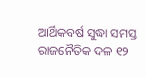ଆର୍ଥିକବର୍ଷ ସୁଦ୍ଧା ସମସ୍ତ ରାଜନୈତିକ ଦଳ ୧୨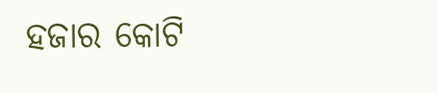ହଜାର କୋଟି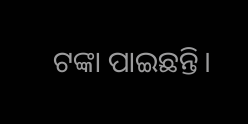ଟଙ୍କା ପାଇଛନ୍ତି।